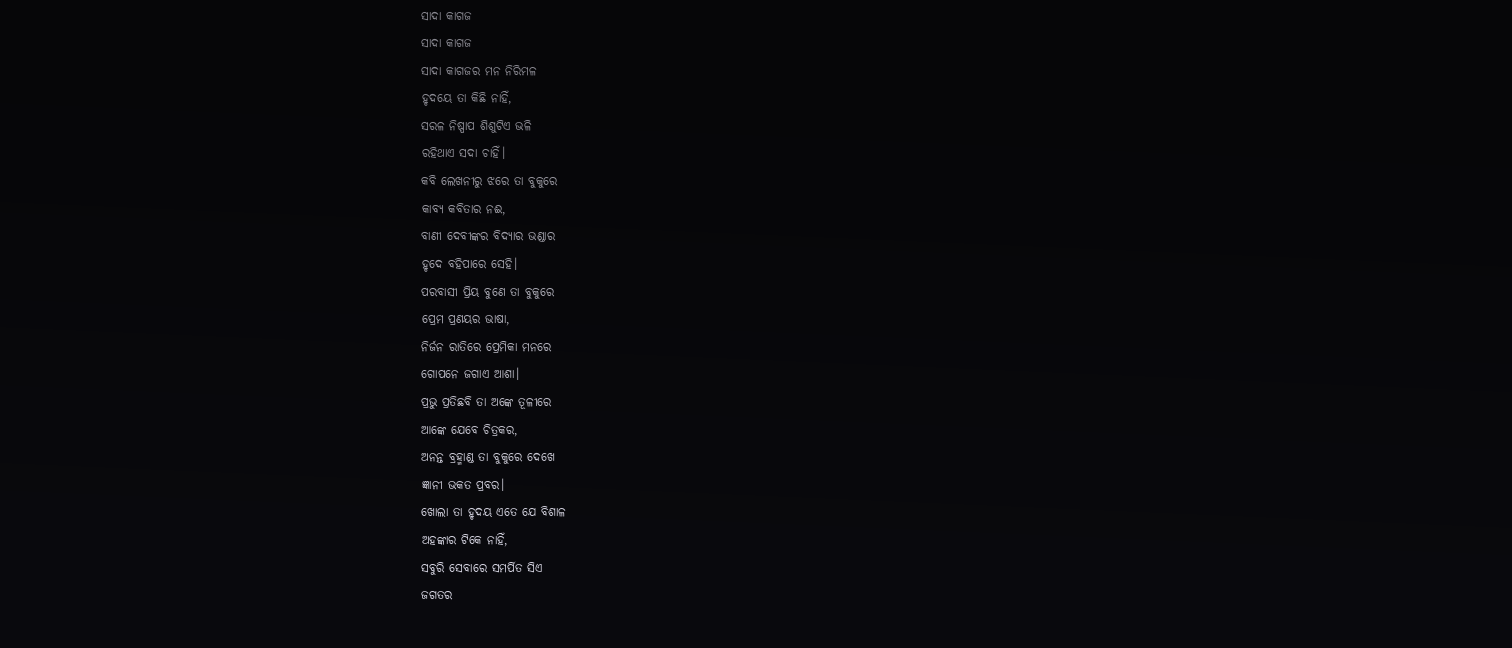ସାଦା କାଗଜ
ସାଦା କାଗଜ
ସାଦା କାଗଜର ମନ ନିରିମଳ
ହୃଦୟେ ତା କିଛି ନାହିଁ,
ସରଳ ନିଷ୍ପାପ ଶିଶୁଟିଏ ଭଳି
ରହିଥାଏ ସଦା ଚାହିଁ।
କବି ଲେଖନୀରୁ ଝରେ ତା ବୁକୁରେ
କାବ୍ୟ କବିତାର ନଈ,
ବାଣୀ ଦେବୀଙ୍କର ବିଦ୍ୟାର ଭଣ୍ଡାର
ହୃଦେ ବହିପାରେ ସେହି।
ପରବାସୀ ପ୍ରିୟ ବୁଣେ ତା ବୁକୁରେ
ପ୍ରେମ ପ୍ରଣୟର ଭାଷା,
ନିର୍ଜନ ରାତିରେ ପ୍ରେମିକା ମନରେ
ଗୋପନେ ଜଗାଏ ଆଶା।
ପ୍ରଭୁ ପ୍ରତିଛବି ତା ଅଙ୍କେ ତୂଳୀରେ
ଆଙ୍କେ ଯେବେ ଚିତ୍ରକର,
ଅନନ୍ତ ବ୍ରହ୍ମାଣ୍ଡ ତା ବୁକୁରେ ଦେଖେ
ଜ୍ଞାନୀ ଭକତ ପ୍ରବର।
ଖୋଲା ତା ହୃଦୟ ଏତେ ଯେ ବିଶାଳ
ଅହଙ୍କାର ଟିକେ ନାହିଁ,
ସବୁରି ସେବାରେ ସମର୍ପିତ ସିଏ
ଜଗତର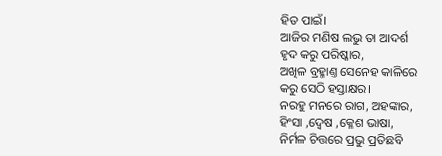ହିତ ପାଇଁ।
ଆଜିର ମଣିଷ ଲଭୁ ତା ଆଦର୍ଶ
ହୃଦ କରୁ ପରିଷ୍କାର,
ଅଖିଳ ବ୍ରହ୍ମାଣ୍ତ ସେନେହ କାଳିରେ
କରୁ ସେଠି ହସ୍ତାକ୍ଷର।
ନରହୁ ମନରେ ରାଗ, ଅହଙ୍କାର,
ହିଂସା ,ଦ୍ୱେଷ ,କ୍ଳେଶ ଭାଷା,
ନିର୍ମଳ ଚିତ୍ତରେ ପ୍ରଭୁ ପ୍ରତିଛବି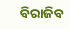ବିରାଜିବ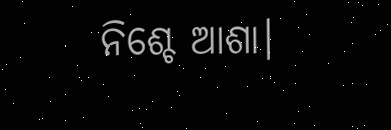ନିଶ୍ଚେ ଆଶା।